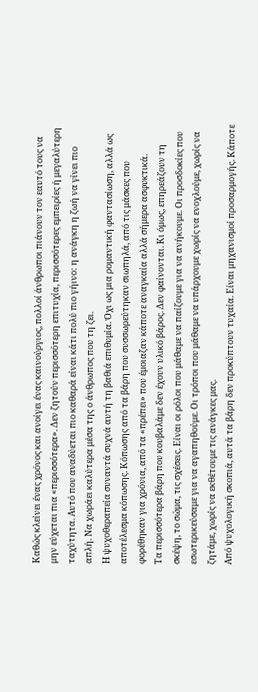Καθώς κλείνει ένας χρόνος και ανοίγει ένας καινούργιος, πολλοί άνθρωποι πιάνουν τον εαυτό τους να μην εύχεται πια «περισσότερα». Δεν ζητούν περισσότερη επιτυχία, περισσότερες εμπειρίες ή μεγαλύτερη ταχύτητα. Αυτό που αναδύεται πιο καθαρά είναι κάτι πολύ πιο γήινο: η ανάγκη η ζωή να γίνει πιο απλή. Να χωράει καλύτερα μέσα της ο άνθρωπος που τη ζει.
Η ψυχοθεραπεία συναντά συχνά αυτή τη βαθιά επιθυμία. Όχι ως μια ρομαντική φαντασίωση, αλλά ως αποτέλεσμα κόπωσης. Κόπωσης από τα βάρη που συσσωρεύτηκαν σιωπηλά, από τις μάσκες που φορέθηκαν για χρόνια, από τα «πρέπει» που έμοιαζαν κάποτε αναγκαία αλλά σήμερα ασφυκτικά.
Τα περισσότερα βάρη που κουβαλάμε δεν έχουν υλικό βάρος. Δεν φαίνονται. Κι όμως, επηρεάζουν τη σκέψη, το σώμα, τις σχέσεις. Είναι οι ρόλοι που μάθαμε να παίζουμε για να ανήκουμε. Οι προσδοκίες που εσωτερικεύσαμε για να αγαπηθούμε. Οι τρόποι που μάθαμε να υπάρχουμε χωρίς να ενοχλούμε, χωρίς να ζητάμε, χωρίς να εκθέτουμε τις ανάγκες μας.
Από ψυχολογική σκοπιά, αυτά τα βάρη δεν προκύπτουν τυχαία. Είναι μηχανισμοί προσαρμογής. Κάποτε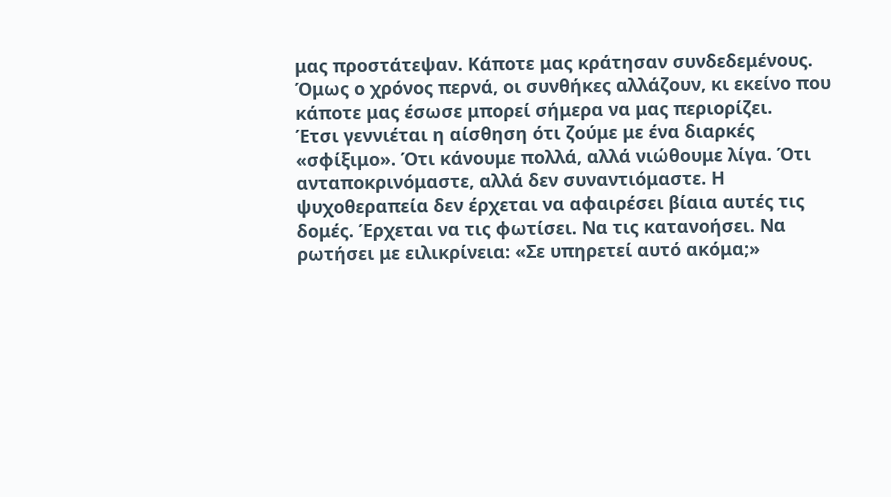μας προστάτεψαν. Κάποτε μας κράτησαν συνδεδεμένους. Όμως ο χρόνος περνά, οι συνθήκες αλλάζουν, κι εκείνο που κάποτε μας έσωσε μπορεί σήμερα να μας περιορίζει.
Έτσι γεννιέται η αίσθηση ότι ζούμε με ένα διαρκές «σφίξιμο». Ότι κάνουμε πολλά, αλλά νιώθουμε λίγα. Ότι ανταποκρινόμαστε, αλλά δεν συναντιόμαστε. Η ψυχοθεραπεία δεν έρχεται να αφαιρέσει βίαια αυτές τις δομές. Έρχεται να τις φωτίσει. Να τις κατανοήσει. Να ρωτήσει με ειλικρίνεια: «Σε υπηρετεί αυτό ακόμα;»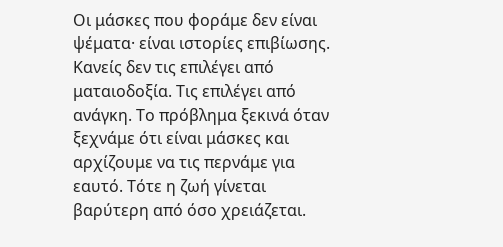Οι μάσκες που φοράμε δεν είναι ψέματα· είναι ιστορίες επιβίωσης. Κανείς δεν τις επιλέγει από ματαιοδοξία. Τις επιλέγει από ανάγκη. Το πρόβλημα ξεκινά όταν ξεχνάμε ότι είναι μάσκες και αρχίζουμε να τις περνάμε για εαυτό. Τότε η ζωή γίνεται βαρύτερη από όσο χρειάζεται.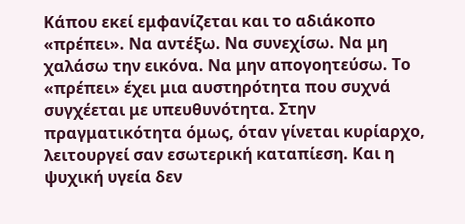Κάπου εκεί εμφανίζεται και το αδιάκοπο «πρέπει». Να αντέξω. Να συνεχίσω. Να μη χαλάσω την εικόνα. Να μην απογοητεύσω. Το «πρέπει» έχει μια αυστηρότητα που συχνά συγχέεται με υπευθυνότητα. Στην πραγματικότητα όμως, όταν γίνεται κυρίαρχο, λειτουργεί σαν εσωτερική καταπίεση. Και η ψυχική υγεία δεν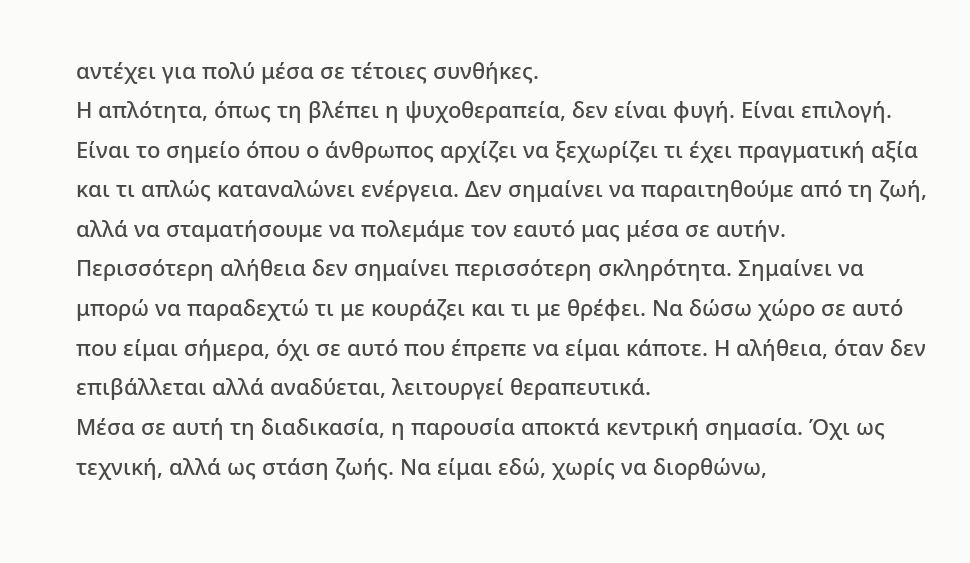αντέχει για πολύ μέσα σε τέτοιες συνθήκες.
Η απλότητα, όπως τη βλέπει η ψυχοθεραπεία, δεν είναι φυγή. Είναι επιλογή. Είναι το σημείο όπου ο άνθρωπος αρχίζει να ξεχωρίζει τι έχει πραγματική αξία και τι απλώς καταναλώνει ενέργεια. Δεν σημαίνει να παραιτηθούμε από τη ζωή, αλλά να σταματήσουμε να πολεμάμε τον εαυτό μας μέσα σε αυτήν.
Περισσότερη αλήθεια δεν σημαίνει περισσότερη σκληρότητα. Σημαίνει να μπορώ να παραδεχτώ τι με κουράζει και τι με θρέφει. Να δώσω χώρο σε αυτό που είμαι σήμερα, όχι σε αυτό που έπρεπε να είμαι κάποτε. Η αλήθεια, όταν δεν επιβάλλεται αλλά αναδύεται, λειτουργεί θεραπευτικά.
Μέσα σε αυτή τη διαδικασία, η παρουσία αποκτά κεντρική σημασία. Όχι ως τεχνική, αλλά ως στάση ζωής. Να είμαι εδώ, χωρίς να διορθώνω,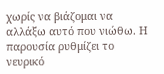χωρίς να βιάζομαι να αλλάξω αυτό που νιώθω. Η παρουσία ρυθμίζει το νευρικό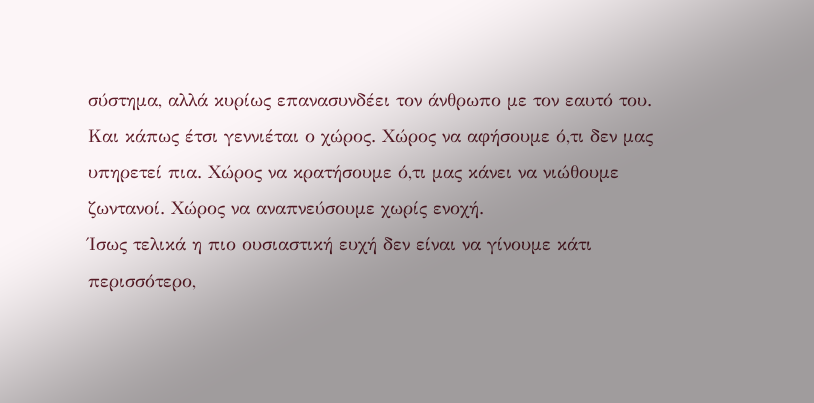σύστημα, αλλά κυρίως επανασυνδέει τον άνθρωπο με τον εαυτό του.
Και κάπως έτσι γεννιέται ο χώρος. Χώρος να αφήσουμε ό,τι δεν μας υπηρετεί πια. Χώρος να κρατήσουμε ό,τι μας κάνει να νιώθουμε ζωντανοί. Χώρος να αναπνεύσουμε χωρίς ενοχή.
Ίσως τελικά η πιο ουσιαστική ευχή δεν είναι να γίνουμε κάτι περισσότερο,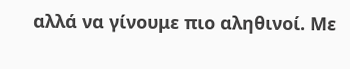αλλά να γίνουμε πιο αληθινοί. Με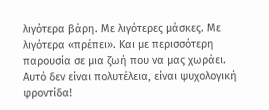λιγότερα βάρη. Με λιγότερες μάσκες. Με λιγότερα «πρέπει». Και με περισσότερη παρουσία σε μια ζωή που να μας χωράει.
Αυτό δεν είναι πολυτέλεια, είναι ψυχολογική φροντίδα!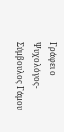Γράφει ο Ψυχολόγος-Σύμβουλος Γάμου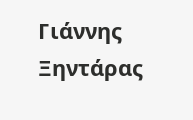Γιάννης Ξηντάρας